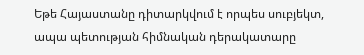Եթե Հայաստանը դիտարկվում է որպես սուբյեկտ, ապա պետության հիմնական դերակատարը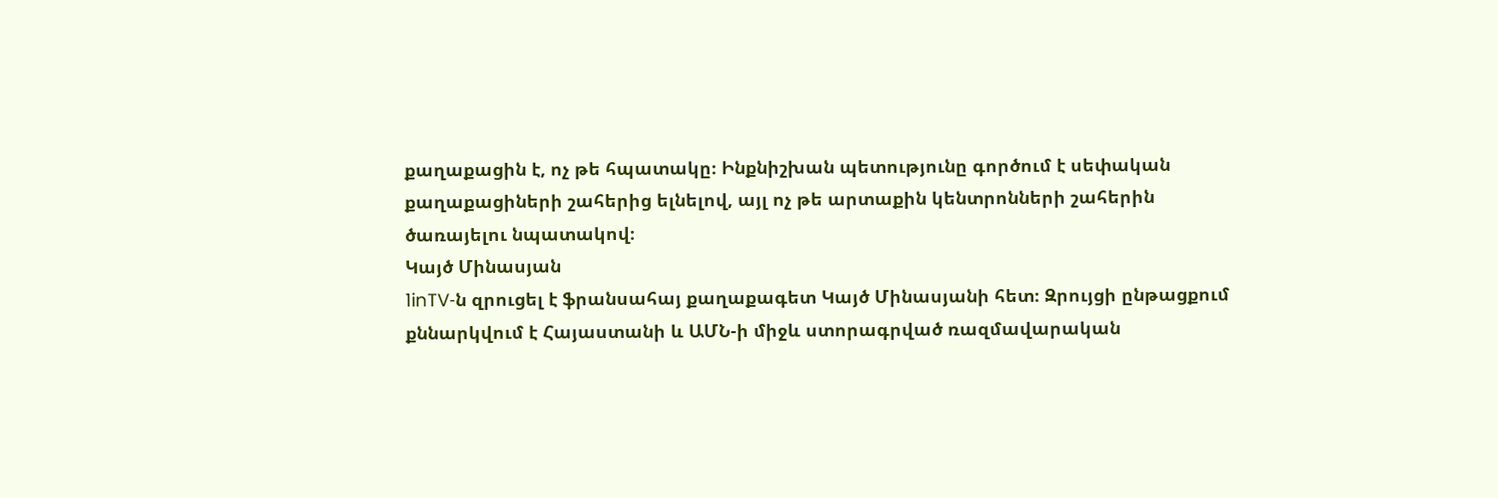քաղաքացին է, ոչ թե հպատակը։ Ինքնիշխան պետությունը գործում է սեփական քաղաքացիների շահերից ելնելով, այլ ոչ թե արտաքին կենտրոնների շահերին ծառայելու նպատակով։
Կայծ Մինասյան
1inTV‑ն զրուցել է ֆրանսահայ քաղաքագետ Կայծ Մինասյանի հետ։ Զրույցի ընթացքում
քննարկվում է Հայաստանի և ԱՄՆ‑ի միջև ստորագրված ռազմավարական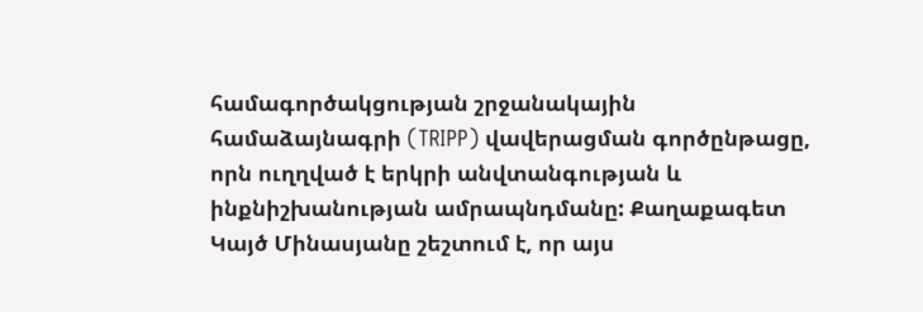համագործակցության շրջանակային համաձայնագրի (TRIPP) վավերացման գործընթացը, որն ուղղված է երկրի անվտանգության և ինքնիշխանության ամրապնդմանը: Քաղաքագետ Կայծ Մինասյանը շեշտում է, որ այս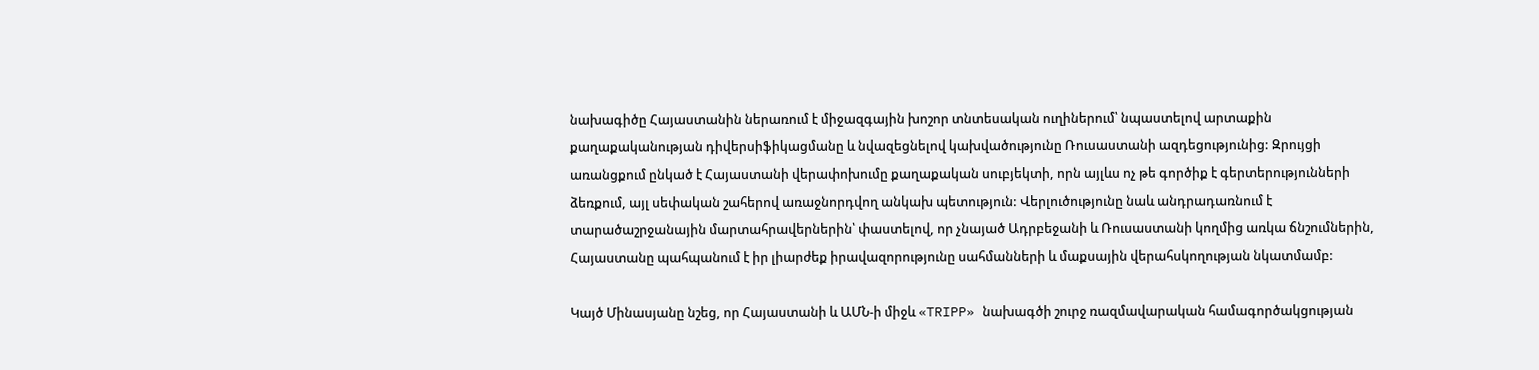նախագիծը Հայաստանին ներառում է միջազգային խոշոր տնտեսական ուղիներում՝ նպաստելով արտաքին քաղաքականության դիվերսիֆիկացմանը և նվազեցնելով կախվածությունը Ռուսաստանի ազդեցությունից: Զրույցի առանցքում ընկած է Հայաստանի վերափոխումը քաղաքական սուբյեկտի, որն այլևս ոչ թե գործիք է գերտերությունների ձեռքում, այլ սեփական շահերով առաջնորդվող անկախ պետություն: Վերլուծությունը նաև անդրադառնում է տարածաշրջանային մարտահրավերներին՝ փաստելով, որ չնայած Ադրբեջանի և Ռուսաստանի կողմից առկա ճնշումներին, Հայաստանը պահպանում է իր լիարժեք իրավազորությունը սահմանների և մաքսային վերահսկողության նկատմամբ:

Կայծ Մինասյանը նշեց, որ Հայաստանի և ԱՄՆ‑ի միջև «TRIPP» նախագծի շուրջ ռազմավարական համագործակցության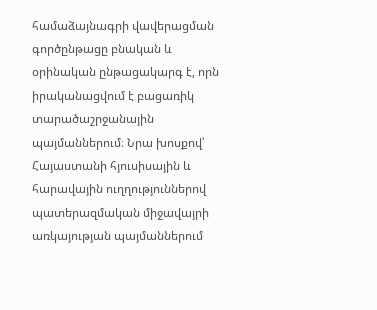համաձայնագրի վավերացման գործընթացը բնական և օրինական ընթացակարգ է, որն իրականացվում է բացառիկ տարածաշրջանային պայմաններում։ Նրա խոսքով՝ Հայաստանի հյուսիսային և հարավային ուղղություններով պատերազմական միջավայրի առկայության պայմաններում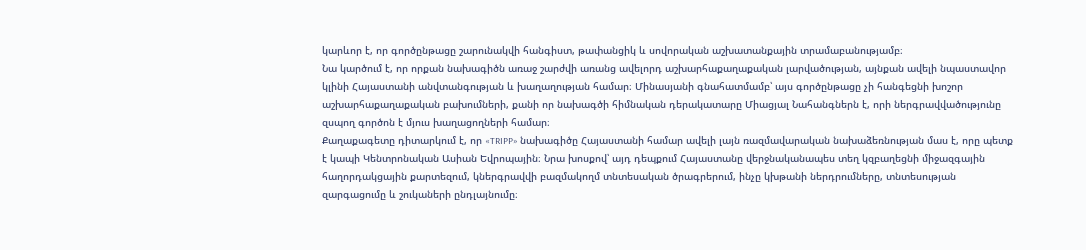կարևոր է, որ գործընթացը շարունակվի հանգիստ, թափանցիկ և սովորական աշխատանքային տրամաբանությամբ։
Նա կարծում է, որ որքան նախագիծն առաջ շարժվի առանց ավելորդ աշխարհաքաղաքական լարվածության, այնքան ավելի նպաստավոր կլինի Հայաստանի անվտանգության և խաղաղության համար։ Մինասյանի գնահատմամբ՝ այս գործընթացը չի հանգեցնի խոշոր աշխարհաքաղաքական բախումների, քանի որ նախագծի հիմնական դերակատարը Միացյալ Նահանգներն է, որի ներգրավվածությունը զսպող գործոն է մյուս խաղացողների համար։
Քաղաքագետը դիտարկում է, որ «TRIPP» նախագիծը Հայաստանի համար ավելի լայն ռազմավարական նախաձեռնության մաս է, որը պետք է կապի Կենտրոնական Ասիան Եվրոպային։ Նրա խոսքով՝ այդ դեպքում Հայաստանը վերջնականապես տեղ կզբաղեցնի միջազգային հաղորդակցային քարտեզում, կներգրավվի բազմակողմ տնտեսական ծրագրերում, ինչը կխթանի ներդրումները, տնտեսության զարգացումը և շուկաների ընդլայնումը։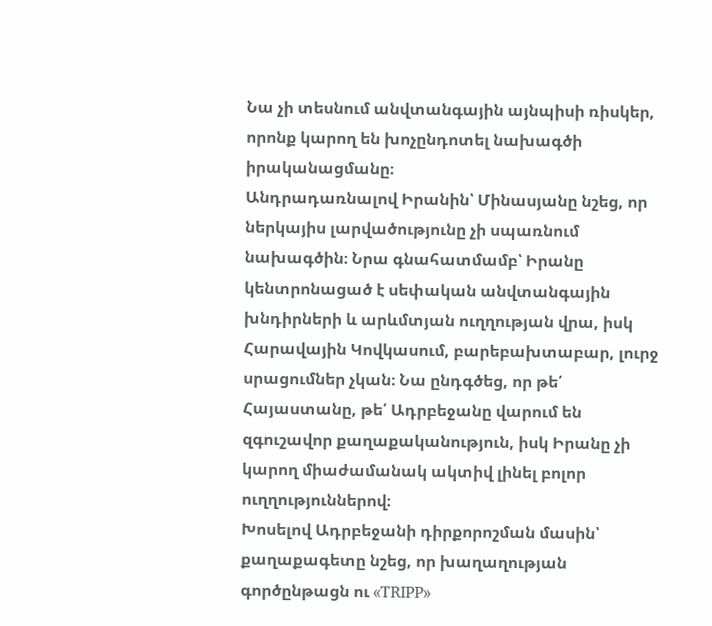Նա չի տեսնում անվտանգային այնպիսի ռիսկեր, որոնք կարող են խոչընդոտել նախագծի իրականացմանը։
Անդրադառնալով Իրանին՝ Մինասյանը նշեց, որ ներկայիս լարվածությունը չի սպառնում նախագծին։ Նրա գնահատմամբ՝ Իրանը կենտրոնացած է սեփական անվտանգային խնդիրների և արևմտյան ուղղության վրա, իսկ Հարավային Կովկասում, բարեբախտաբար, լուրջ սրացումներ չկան։ Նա ընդգծեց, որ թե՛ Հայաստանը, թե՛ Ադրբեջանը վարում են զգուշավոր քաղաքականություն, իսկ Իրանը չի կարող միաժամանակ ակտիվ լինել բոլոր ուղղություններով։
Խոսելով Ադրբեջանի դիրքորոշման մասին՝ քաղաքագետը նշեց, որ խաղաղության գործընթացն ու «TRIPP»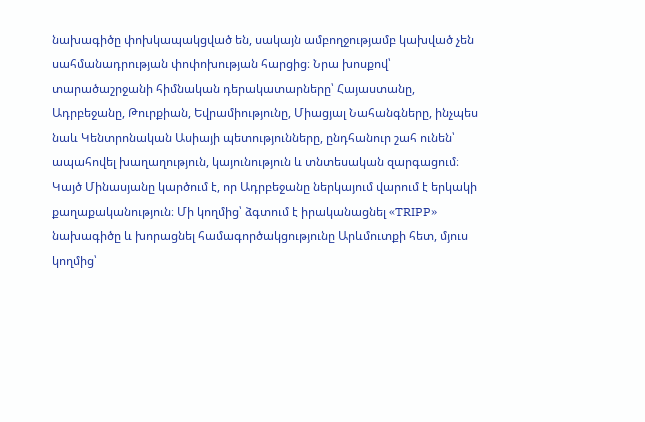նախագիծը փոխկապակցված են, սակայն ամբողջությամբ կախված չեն սահմանադրության փոփոխության հարցից։ Նրա խոսքով՝ տարածաշրջանի հիմնական դերակատարները՝ Հայաստանը, Ադրբեջանը, Թուրքիան, Եվրամիությունը, Միացյալ Նահանգները, ինչպես նաև Կենտրոնական Ասիայի պետությունները, ընդհանուր շահ ունեն՝ ապահովել խաղաղություն, կայունություն և տնտեսական զարգացում։
Կայծ Մինասյանը կարծում է, որ Ադրբեջանը ներկայում վարում է երկակի քաղաքականություն։ Մի կողմից՝ ձգտում է իրականացնել «TRIPP» նախագիծը և խորացնել համագործակցությունը Արևմուտքի հետ, մյուս կողմից՝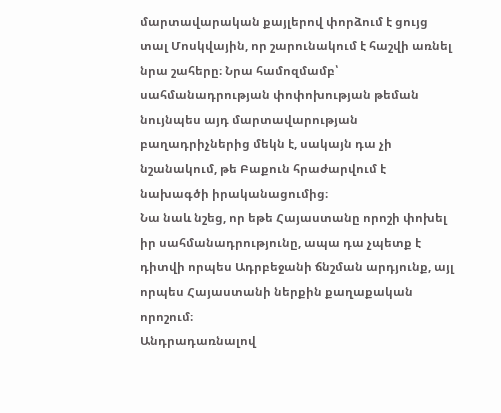մարտավարական քայլերով փորձում է ցույց տալ Մոսկվային, որ շարունակում է հաշվի առնել նրա շահերը։ Նրա համոզմամբ՝ սահմանադրության փոփոխության թեման նույնպես այդ մարտավարության բաղադրիչներից մեկն է, սակայն դա չի նշանակում, թե Բաքուն հրաժարվում է նախագծի իրականացումից։
Նա նաև նշեց, որ եթե Հայաստանը որոշի փոխել իր սահմանադրությունը, ապա դա չպետք է դիտվի որպես Ադրբեջանի ճնշման արդյունք, այլ որպես Հայաստանի ներքին քաղաքական որոշում։
Անդրադառնալով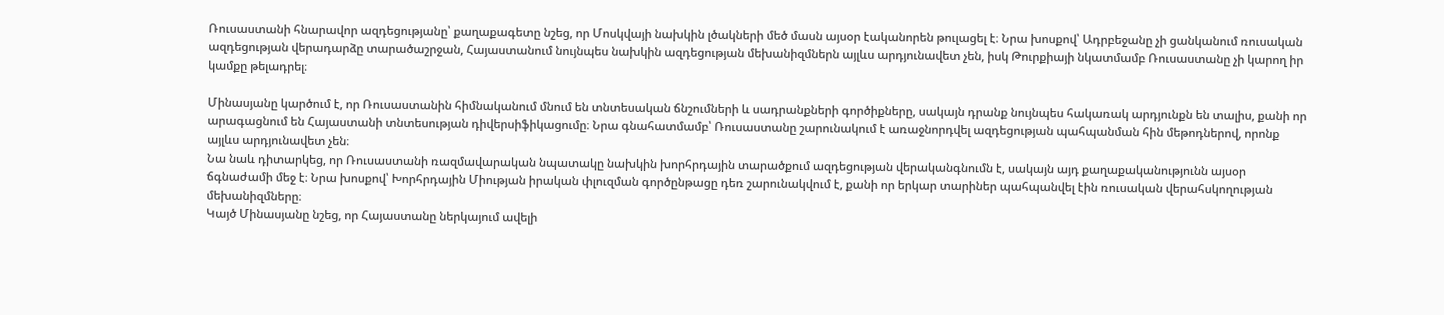Ռուսաստանի հնարավոր ազդեցությանը՝ քաղաքագետը նշեց, որ Մոսկվայի նախկին լծակների մեծ մասն այսօր էականորեն թուլացել է։ Նրա խոսքով՝ Ադրբեջանը չի ցանկանում ռուսական ազդեցության վերադարձը տարածաշրջան, Հայաստանում նույնպես նախկին ազդեցության մեխանիզմներն այլևս արդյունավետ չեն, իսկ Թուրքիայի նկատմամբ Ռուսաստանը չի կարող իր կամքը թելադրել։

Մինասյանը կարծում է, որ Ռուսաստանին հիմնականում մնում են տնտեսական ճնշումների և սադրանքների գործիքները, սակայն դրանք նույնպես հակառակ արդյունքն են տալիս, քանի որ արագացնում են Հայաստանի տնտեսության դիվերսիֆիկացումը։ Նրա գնահատմամբ՝ Ռուսաստանը շարունակում է առաջնորդվել ազդեցության պահպանման հին մեթոդներով, որոնք այլևս արդյունավետ չեն։
Նա նաև դիտարկեց, որ Ռուսաստանի ռազմավարական նպատակը նախկին խորհրդային տարածքում ազդեցության վերականգնումն է, սակայն այդ քաղաքականությունն այսօր ճգնաժամի մեջ է։ Նրա խոսքով՝ Խորհրդային Միության իրական փլուզման գործընթացը դեռ շարունակվում է, քանի որ երկար տարիներ պահպանվել էին ռուսական վերահսկողության մեխանիզմները։
Կայծ Մինասյանը նշեց, որ Հայաստանը ներկայում ավելի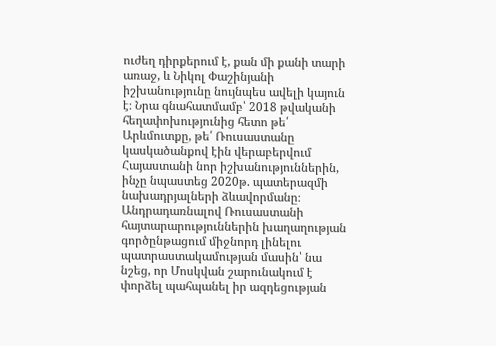ուժեղ դիրքերում է, քան մի քանի տարի առաջ, և Նիկոլ Փաշինյանի իշխանությունը նույնպես ավելի կայուն է։ Նրա գնահատմամբ՝ 2018 թվականի հեղափոխությունից հետո թե՛ Արևմուտքը, թե՛ Ռուսաստանը կասկածանքով էին վերաբերվում Հայաստանի նոր իշխանություններին, ինչը նպաստեց 2020թ. պատերազմի նախադրյալների ձևավորմանը։
Անդրադառնալով Ռուսաստանի հայտարարություններին խաղաղության գործընթացում միջնորդ լինելու պատրաստակամության մասին՝ նա նշեց, որ Մոսկվան շարունակում է փորձել պահպանել իր ազդեցության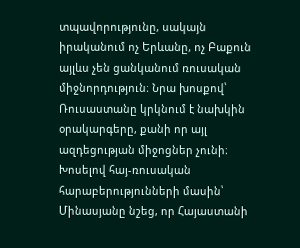տպավորությունը, սակայն իրականում ոչ Երևանը, ոչ Բաքուն այլևս չեն ցանկանում ռուսական միջնորդություն։ Նրա խոսքով՝ Ռուսաստանը կրկնում է նախկին օրակարգերը, քանի որ այլ ազդեցության միջոցներ չունի։
Խոսելով հայ-ռուսական հարաբերությունների մասին՝ Մինասյանը նշեց, որ Հայաստանի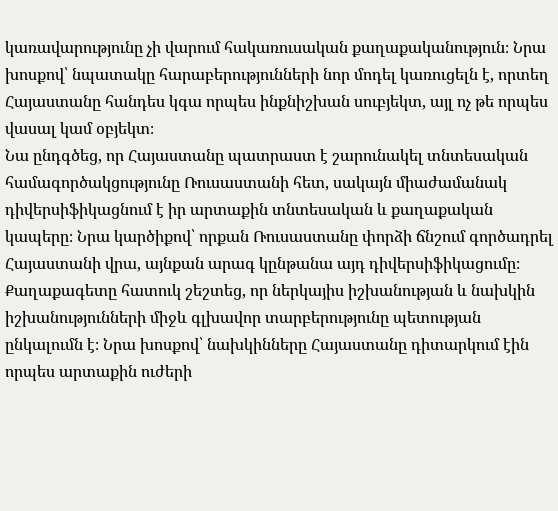կառավարությունը չի վարում հակառուսական քաղաքականություն։ Նրա խոսքով՝ նպատակը հարաբերությունների նոր մոդել կառուցելն է, որտեղ Հայաստանը հանդես կգա որպես ինքնիշխան սուբյեկտ, այլ ոչ թե որպես վասալ կամ օբյեկտ։
Նա ընդգծեց, որ Հայաստանը պատրաստ է շարունակել տնտեսական համագործակցությունը Ռուսաստանի հետ, սակայն միաժամանակ դիվերսիֆիկացնում է իր արտաքին տնտեսական և քաղաքական կապերը։ Նրա կարծիքով՝ որքան Ռուսաստանը փորձի ճնշում գործադրել Հայաստանի վրա, այնքան արագ կընթանա այդ դիվերսիֆիկացումը։
Քաղաքագետը հատուկ շեշտեց, որ ներկայիս իշխանության և նախկին իշխանությունների միջև գլխավոր տարբերությունը պետության ընկալումն է։ Նրա խոսքով՝ նախկինները Հայաստանը դիտարկում էին որպես արտաքին ուժերի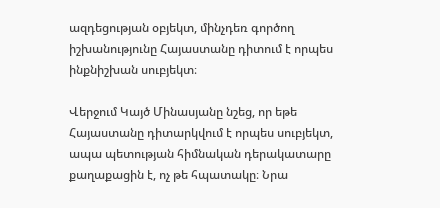ազդեցության օբյեկտ, մինչդեռ գործող իշխանությունը Հայաստանը դիտում է որպես ինքնիշխան սուբյեկտ։

Վերջում Կայծ Մինասյանը նշեց, որ եթե Հայաստանը դիտարկվում է որպես սուբյեկտ, ապա պետության հիմնական դերակատարը քաղաքացին է, ոչ թե հպատակը։ Նրա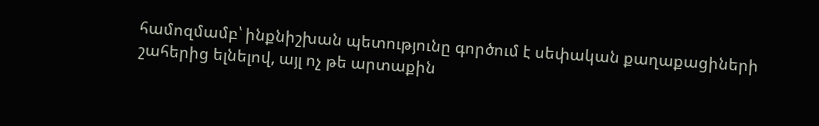համոզմամբ՝ ինքնիշխան պետությունը գործում է սեփական քաղաքացիների շահերից ելնելով, այլ ոչ թե արտաքին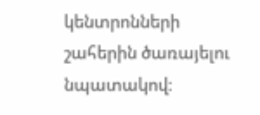կենտրոնների շահերին ծառայելու նպատակով։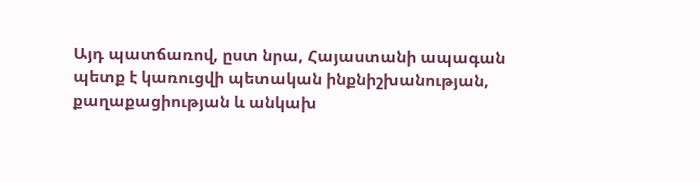Այդ պատճառով, ըստ նրա, Հայաստանի ապագան պետք է կառուցվի պետական ինքնիշխանության, քաղաքացիության և անկախ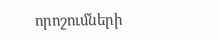որոշումների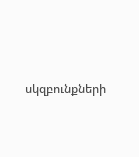սկզբունքների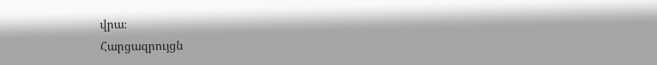վրա։
Հարցազրույցն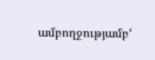ամբողջությամբ‘